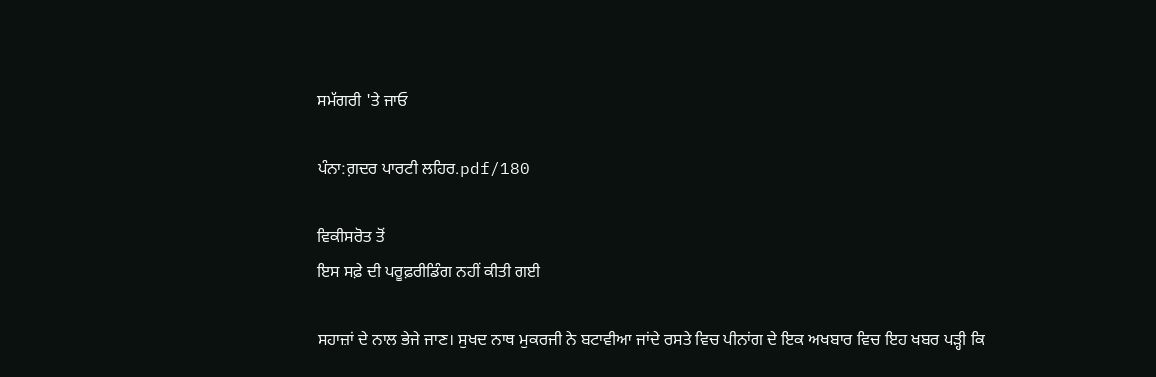ਸਮੱਗਰੀ 'ਤੇ ਜਾਓ

ਪੰਨਾ:ਗ਼ਦਰ ਪਾਰਟੀ ਲਹਿਰ.pdf/180

ਵਿਕੀਸਰੋਤ ਤੋਂ
ਇਸ ਸਫ਼ੇ ਦੀ ਪਰੂਫ਼ਰੀਡਿੰਗ ਨਹੀਂ ਕੀਤੀ ਗਈ

ਸਹਾਜ਼ਾਂ ਦੇ ਨਾਲ ਭੇਜੇ ਜਾਣ। ਸੁਖਦ ਨਾਥ ਮੁਕਰਜੀ ਨੇ ਬਟਾਵੀਆ ਜਾਂਦੇ ਰਸਤੇ ਵਿਚ ਪੀਨਾਂਗ ਦੇ ਇਕ ਅਖਬਾਰ ਵਿਚ ਇਹ ਖਬਰ ਪੜ੍ਹੀ ਕਿ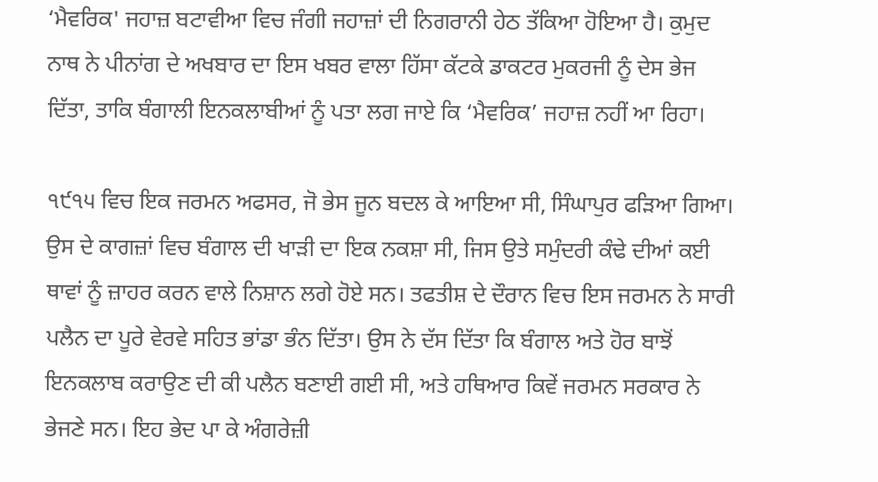‘ਮੈਵਰਿਕ' ਜਹਾਜ਼ ਬਟਾਵੀਆ ਵਿਚ ਜੰਗੀ ਜਹਾਜ਼ਾਂ ਦੀ ਨਿਗਰਾਨੀ ਹੇਠ ਤੱਕਿਆ ਹੋਇਆ ਹੈ। ਕੁਮੁਦ ਨਾਥ ਨੇ ਪੀਨਾਂਗ ਦੇ ਅਖਬਾਰ ਦਾ ਇਸ ਖਬਰ ਵਾਲਾ ਹਿੱਸਾ ਕੱਟਕੇ ਡਾਕਟਰ ਮੁਕਰਜੀ ਨੂੰ ਦੇਸ ਭੇਜ ਦਿੱਤਾ, ਤਾਕਿ ਬੰਗਾਲੀ ਇਨਕਲਾਬੀਆਂ ਨੂੰ ਪਤਾ ਲਗ ਜਾਏ ਕਿ ‘ਮੈਵਰਿਕ’ ਜਹਾਜ਼ ਨਹੀਂ ਆ ਰਿਹਾ।

੧੯੧੫ ਵਿਚ ਇਕ ਜਰਮਨ ਅਫਸਰ, ਜੋ ਭੇਸ ਜੂਨ ਬਦਲ ਕੇ ਆਇਆ ਸੀ, ਸਿੰਘਾਪੁਰ ਫੜਿਆ ਗਿਆ। ਉਸ ਦੇ ਕਾਗਜ਼ਾਂ ਵਿਚ ਬੰਗਾਲ ਦੀ ਖਾੜੀ ਦਾ ਇਕ ਨਕਸ਼ਾ ਸੀ, ਜਿਸ ਉਤੇ ਸਮੁੰਦਰੀ ਕੰਢੇ ਦੀਆਂ ਕਈ ਥਾਵਾਂ ਨੂੰ ਜ਼ਾਹਰ ਕਰਨ ਵਾਲੇ ਨਿਸ਼ਾਨ ਲਗੇ ਹੋਏ ਸਨ। ਤਫਤੀਸ਼ ਦੇ ਦੌਰਾਨ ਵਿਚ ਇਸ ਜਰਮਨ ਨੇ ਸਾਰੀ ਪਲੈਨ ਦਾ ਪੂਰੇ ਵੇਰਵੇ ਸਹਿਤ ਭਾਂਡਾ ਭੰਨ ਦਿੱਤਾ। ਉਸ ਨੇ ਦੱਸ ਦਿੱਤਾ ਕਿ ਬੰਗਾਲ ਅਤੇ ਹੋਰ ਬਾਝੋਂ ਇਨਕਲਾਬ ਕਰਾਉਣ ਦੀ ਕੀ ਪਲੈਨ ਬਣਾਈ ਗਈ ਸੀ, ਅਤੇ ਹਥਿਆਰ ਕਿਵੇਂ ਜਰਮਨ ਸਰਕਾਰ ਨੇ ਭੇਜਣੇ ਸਨ। ਇਹ ਭੇਦ ਪਾ ਕੇ ਅੰਗਰੇਜ਼ੀ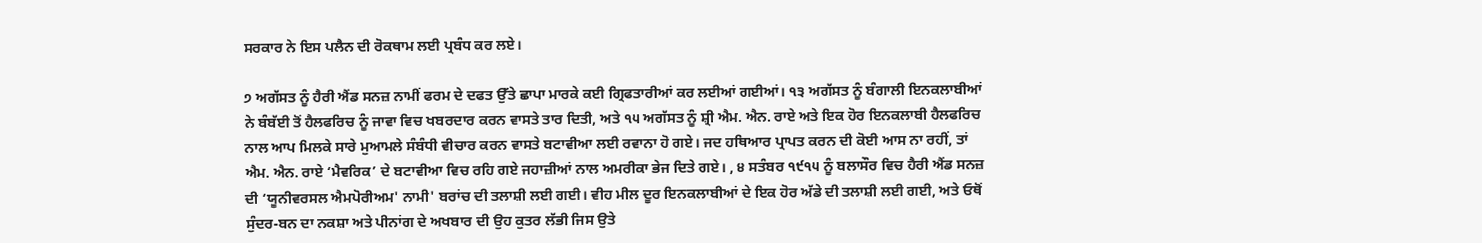ਸਰਕਾਰ ਨੇ ਇਸ ਪਲੈਨ ਦੀ ਰੋਕਥਾਮ ਲਈ ਪ੍ਰਬੰਧ ਕਰ ਲਏ।

੭ ਅਗੱਸਤ ਨੂੰ ਹੈਰੀ ਐਂਡ ਸਨਜ਼ ਨਾਮੀਂ ਫਰਮ ਦੇ ਦਫਤ ਉੱਤੇ ਛਾਪਾ ਮਾਰਕੇ ਕਈ ਗ੍ਰਿਫਤਾਰੀਆਂ ਕਰ ਲਈਆਂ ਗਈਆਂ। ੧੩ ਅਗੱਸਤ ਨੂੰ ਬੰਗਾਲੀ ਇਨਕਲਾਬੀਆਂ ਨੇ ਬੰਬੱਈ ਤੋਂ ਹੈਲਫਰਿਚ ਨੂੰ ਜਾਵਾ ਵਿਚ ਖਬਰਦਾਰ ਕਰਨ ਵਾਸਤੇ ਤਾਰ ਦਿਤੀ, ਅਤੇ ੧੫ ਅਗੱਸਤ ਨੂੰ ਸ਼੍ਰੀ ਐਮ. ਐਨ. ਰਾਏ ਅਤੇ ਇਕ ਹੋਰ ਇਨਕਲਾਬੀ ਹੈਲਫਰਿਚ ਨਾਲ ਆਪ ਮਿਲਕੇ ਸਾਰੇ ਮੁਆਮਲੇ ਸੰਬੰਧੀ ਵੀਚਾਰ ਕਰਨ ਵਾਸਤੇ ਬਟਾਵੀਆ ਲਈ ਰਵਾਨਾ ਹੋ ਗਏ। ਜਦ ਹਥਿਆਰ ਪ੍ਰਾਪਤ ਕਰਨ ਦੀ ਕੋਈ ਆਸ ਨਾ ਰਹੀਂ, ਤਾਂ ਐਮ. ਐਨ. ਰਾਏ ‘ਮੈਵਰਿਕ’ ਦੇ ਬਟਾਵੀਆ ਵਿਚ ਰਹਿ ਗਏ ਜਹਾਜ਼ੀਆਂ ਨਾਲ ਅਮਰੀਕਾ ਭੇਜ ਦਿਤੇ ਗਏ। , ੪ ਸਤੰਬਰ ੧੯੧੫ ਨੂੰ ਬਲਾਸੌਰ ਵਿਚ ਹੈਰੀ ਐਂਡ ਸਨਜ਼ ਦੀ ‘ਯੂਨੀਵਰਸਲ ਐਮਪੋਰੀਅਮ' ਨਾਮੀ' ਬਰਾਂਚ ਦੀ ਤਲਾਸ਼ੀ ਲਈ ਗਈ। ਵੀਹ ਮੀਲ ਦੂਰ ਇਨਕਲਾਬੀਆਂ ਦੇ ਇਕ ਹੋਰ ਅੱਡੇ ਦੀ ਤਲਾਸ਼ੀ ਲਈ ਗਈ, ਅਤੇ ਓਥੋਂ ਸੁੰਦਰ-ਬਨ ਦਾ ਨਕਸ਼ਾ ਅਤੇ ਪੀਨਾਂਗ ਦੇ ਅਖਬਾਰ ਦੀ ਉਹ ਕੁਤਰ ਲੱਭੀ ਜਿਸ ਉਤੇ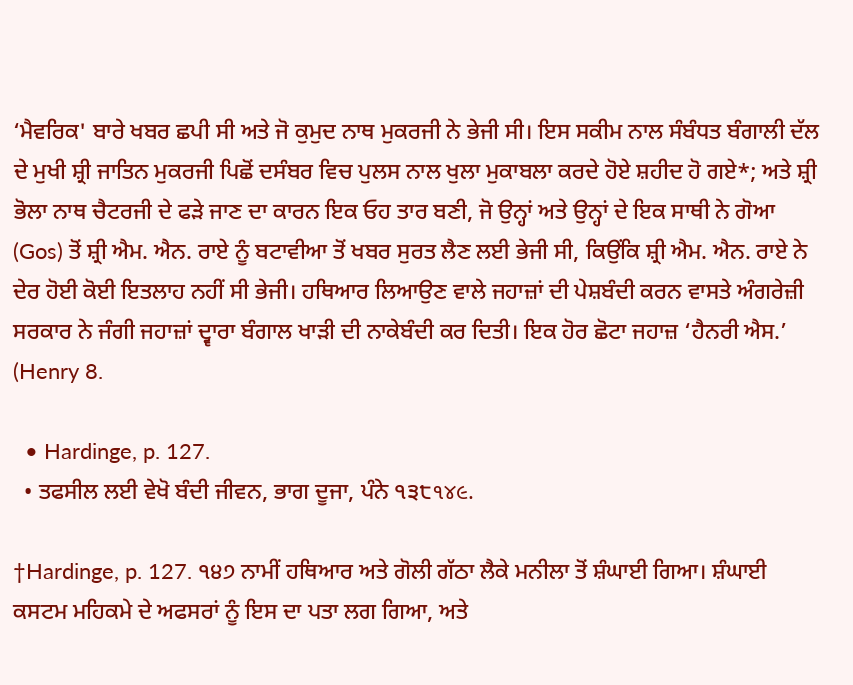‘ਮੈਵਰਿਕ' ਬਾਰੇ ਖਬਰ ਛਪੀ ਸੀ ਅਤੇ ਜੋ ਕੁਮੁਦ ਨਾਥ ਮੁਕਰਜੀ ਨੇ ਭੇਜੀ ਸੀ। ਇਸ ਸਕੀਮ ਨਾਲ ਸੰਬੰਧਤ ਬੰਗਾਲੀ ਦੱਲ ਦੇ ਮੁਖੀ ਸ਼੍ਰੀ ਜਾਤਿਨ ਮੁਕਰਜੀ ਪਿਛੋਂ ਦਸੰਬਰ ਵਿਚ ਪੁਲਸ ਨਾਲ ਖੁਲਾ ਮੁਕਾਬਲਾ ਕਰਦੇ ਹੋਏ ਸ਼ਹੀਦ ਹੋ ਗਏ*; ਅਤੇ ਸ਼੍ਰੀ ਭੋਲਾ ਨਾਥ ਚੈਟਰਜੀ ਦੇ ਫੜੇ ਜਾਣ ਦਾ ਕਾਰਨ ਇਕ ਓਹ ਤਾਰ ਬਣੀ, ਜੋ ਉਨ੍ਹਾਂ ਅਤੇ ਉਨ੍ਹਾਂ ਦੇ ਇਕ ਸਾਥੀ ਨੇ ਗੋਆ (Gos) ਤੋਂ ਸ਼੍ਰੀ ਐਮ. ਐਨ. ਰਾਏ ਨੂੰ ਬਟਾਵੀਆ ਤੋਂ ਖਬਰ ਸੁਰਤ ਲੈਣ ਲਈ ਭੇਜੀ ਸੀ, ਕਿਉਂਕਿ ਸ਼੍ਰੀ ਐਮ. ਐਨ. ਰਾਏ ਨੇ ਦੇਰ ਹੋਈ ਕੋਈ ਇਤਲਾਹ ਨਹੀਂ ਸੀ ਭੇਜੀ। ਹਥਿਆਰ ਲਿਆਉਣ ਵਾਲੇ ਜਹਾਜ਼ਾਂ ਦੀ ਪੇਸ਼ਬੰਦੀ ਕਰਨ ਵਾਸਤੇ ਅੰਗਰੇਜ਼ੀ ਸਰਕਾਰ ਨੇ ਜੰਗੀ ਜਹਾਜ਼ਾਂ ਦ੍ਵਾਰਾ ਬੰਗਾਲ ਖਾੜੀ ਦੀ ਨਾਕੇਬੰਦੀ ਕਰ ਦਿਤੀ। ਇਕ ਹੋਰ ਛੋਟਾ ਜਹਾਜ਼ ‘ਹੈਨਰੀ ਐਸ.’ (Henry 8.

  • Hardinge, p. 127.
  • ਤਫਸੀਲ ਲਈ ਵੇਖੋ ਬੰਦੀ ਜੀਵਨ, ਭਾਗ ਦੂਜਾ, ਪੰਨੇ ੧੩੮૧૪૯.

†Hardinge, p. 127. ੧੪੭ ਨਾਮੀਂ ਹਥਿਆਰ ਅਤੇ ਗੋਲੀ ਗੱਠਾ ਲੈਕੇ ਮਨੀਲਾ ਤੋਂ ਸ਼ੰਘਾਈ ਗਿਆ। ਸ਼ੰਘਾਈ ਕਸਟਮ ਮਹਿਕਮੇ ਦੇ ਅਫਸਰਾਂ ਨੂੰ ਇਸ ਦਾ ਪਤਾ ਲਗ ਗਿਆ, ਅਤੇ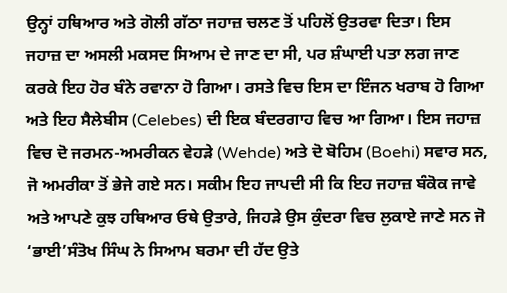ਉਨ੍ਹਾਂ ਹਥਿਆਰ ਅਤੇ ਗੋਲੀ ਗੱਠਾ ਜਹਾਜ਼ ਚਲਣ ਤੋਂ ਪਹਿਲੋਂ ਉਤਰਵਾ ਦਿਤਾ। ਇਸ ਜਹਾਜ਼ ਦਾ ਅਸਲੀ ਮਕਸਦ ਸਿਆਮ ਦੇ ਜਾਣ ਦਾ ਸੀ, ਪਰ ਸ਼ੰਘਾਈ ਪਤਾ ਲਗ ਜਾਣ ਕਰਕੇ ਇਹ ਹੋਰ ਬੰਨੇ ਰਵਾਨਾ ਹੋ ਗਿਆ। ਰਸਤੇ ਵਿਚ ਇਸ ਦਾ ਇੰਜਨ ਖਰਾਬ ਹੋ ਗਿਆ ਅਤੇ ਇਹ ਸੈਲੇਬੀਸ (Celebes) ਦੀ ਇਕ ਬੰਦਰਗਾਹ ਵਿਚ ਆ ਗਿਆ। ਇਸ ਜਹਾਜ਼ ਵਿਚ ਦੋ ਜਰਮਨ-ਅਮਰੀਕਨ ਵੇਹੜੇ (Wehde) ਅਤੇ ਦੋ ਬੋਹਿਮ (Boehi) ਸਵਾਰ ਸਨ, ਜੋ ਅਮਰੀਕਾ ਤੋਂ ਭੇਜੇ ਗਏ ਸਨ। ਸਕੀਮ ਇਹ ਜਾਪਦੀ ਸੀ ਕਿ ਇਹ ਜਹਾਜ਼ ਬੰਕੋਕ ਜਾਵੇ ਅਤੇ ਆਪਣੇ ਕੁਝ ਹਥਿਆਰ ਓਥੇ ਉਤਾਰੇ, ਜਿਹੜੇ ਉਸ ਕੁੰਦਰਾ ਵਿਚ ਲੁਕਾਏ ਜਾਣੇ ਸਨ ਜੋ ‘ਭਾਈ’ਸੰਤੋਖ ਸਿੰਘ ਨੇ ਸਿਆਮ ਬਰਮਾ ਦੀ ਹੱਦ ਉਤੇ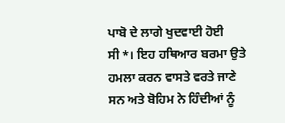ਪਾਬੋ ਦੇ ਲਾਗੇ ਖੁਦਵਾਈ ਹੋਈ ਸੀ*। ਇਹ ਹਥਿਆਰ ਬਰਮਾ ਉਤੇ ਹਮਲਾ ਕਰਨ ਵਾਸਤੇ ਵਰਤੇ ਜਾਣੇ ਸਨ ਅਤੇ ਬੋਹਿਮ ਨੇ ਹਿੰਦੀਆਂ ਨੂੰ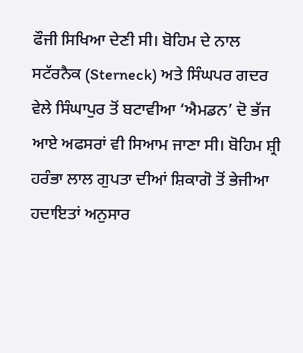ਫੌਜੀ ਸਿਖਿਆ ਦੇਣੀ ਸੀ। ਬੋਹਿਮ ਦੇ ਨਾਲ ਸਟੱਰਨੈਕ (Sterneck) ਅਤੇ ਸਿੰਘਪਰ ਗਦਰ ਵੇਲੇ ਸਿੰਘਾਪੁਰ ਤੋਂ ਬਟਾਵੀਆ ‘ਐਮਡਨ’ ਦੋ ਭੱਜ ਆਏ ਅਫਸਰਾਂ ਵੀ ਸਿਆਮ ਜਾਣਾ ਸੀ। ਬੋਹਿਮ ਸ਼੍ਰੀ ਹਰੰਭਾ ਲਾਲ ਗੁਪਤਾ ਦੀਆਂ ਸ਼ਿਕਾਗੋ ਤੋਂ ਭੇਜੀਆ ਹਦਾਇਤਾਂ ਅਨੁਸਾਰ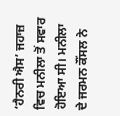‘ਹੈਨਰੀ ਐਸ’ ਜਹਾਜ਼ ਵਿਚ ਮਨੀਲਾ ਤੋਂ ਸਵਾਰ ਹੋਇਆ ਸੀ। ਮਨੀਲਾ ਦੇ ਜਰਮਨ ਕੌਂਸਲ ਨੇ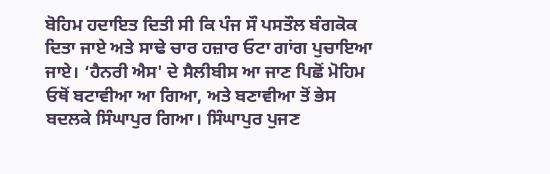ਬੋਹਿਮ ਹਦਾਇਤ ਦਿਤੀ ਸੀ ਕਿ ਪੰਜ ਸੌ ਪਸਤੌਲ ਬੰਗਕੋਕ ਦਿਤਾ ਜਾਏ ਅਤੇ ਸਾਢੇ ਚਾਰ ਹਜ਼ਾਰ ਓਟਾ ਗਾਂਗ ਪੁਚਾਇਆ ਜਾਏ। ‘ਹੈਨਰੀ ਐਸ' ਦੇ ਸੈਲੀਬੀਸ ਆ ਜਾਣ ਪਿਛੋਂ ਮੋਹਿਮ ਓਥੋਂ ਬਟਾਵੀਆ ਆ ਗਿਆ, ਅਤੇ ਬਣਾਵੀਆ ਤੋਂ ਭੇਸ ਬਦਲਕੇ ਸਿੰਘਾਪੁਰ ਗਿਆ। ਸਿੰਘਾਪੁਰ ਪੁਜਣ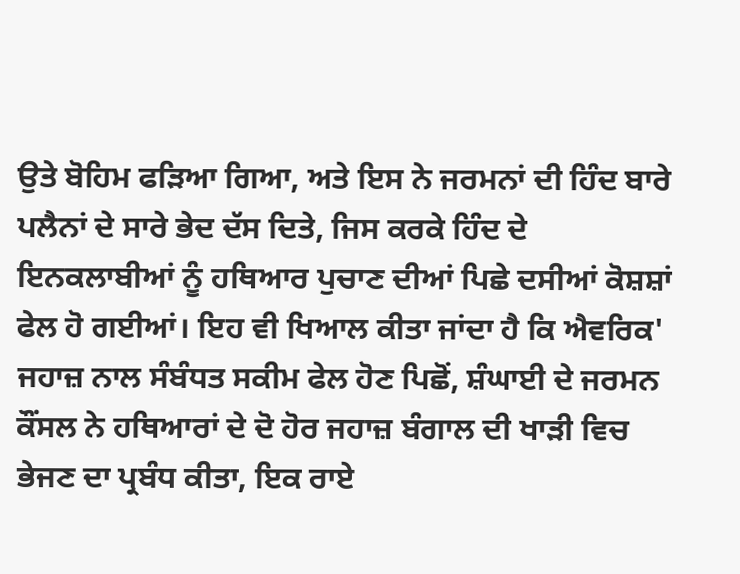ਉਤੇ ਬੋਹਿਮ ਫੜਿਆ ਗਿਆ, ਅਤੇ ਇਸ ਨੇ ਜਰਮਨਾਂ ਦੀ ਹਿੰਦ ਬਾਰੇ ਪਲੈਨਾਂ ਦੇ ਸਾਰੇ ਭੇਦ ਦੱਸ ਦਿਤੇ, ਜਿਸ ਕਰਕੇ ਹਿੰਦ ਦੇ ਇਨਕਲਾਬੀਆਂ ਨੂੰ ਹਥਿਆਰ ਪੁਚਾਣ ਦੀਆਂ ਪਿਛੇ ਦਸੀਆਂ ਕੋਸ਼ਸ਼ਾਂ ਫੇਲ ਹੋ ਗਈਆਂ। ਇਹ ਵੀ ਖਿਆਲ ਕੀਤਾ ਜਾਂਦਾ ਹੈ ਕਿ ਐਵਰਿਕ' ਜਹਾਜ਼ ਨਾਲ ਸੰਬੰਧਤ ਸਕੀਮ ਫੇਲ ਹੋਣ ਪਿਛੋਂ, ਸ਼ੰਘਾਈ ਦੇ ਜਰਮਨ ਕੌਂਸਲ ਨੇ ਹਥਿਆਰਾਂ ਦੇ ਦੋ ਹੋਰ ਜਹਾਜ਼ ਬੰਗਾਲ ਦੀ ਖਾੜੀ ਵਿਚ ਭੇਜਣ ਦਾ ਪ੍ਰਬੰਧ ਕੀਤਾ, ਇਕ ਰਾਏ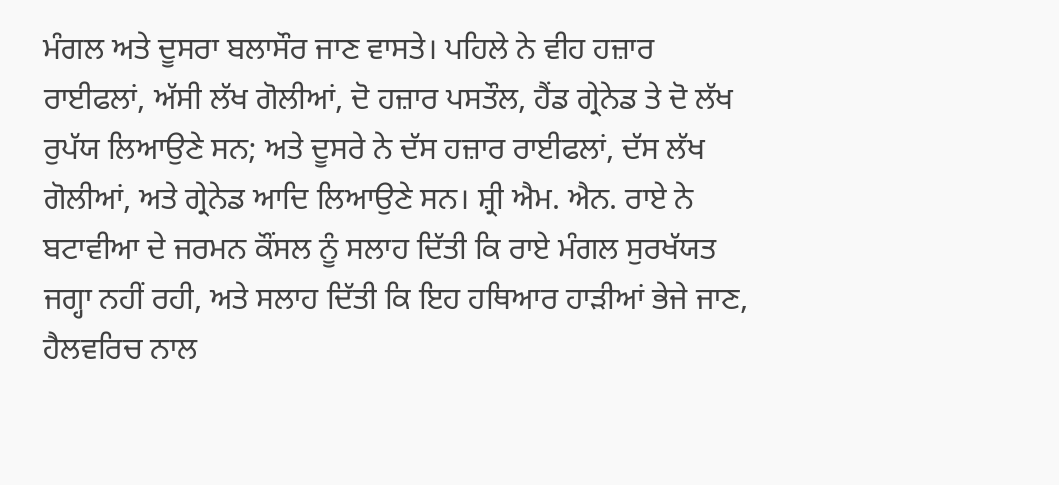ਮੰਗਲ ਅਤੇ ਦੂਸਰਾ ਬਲਾਸੌਰ ਜਾਣ ਵਾਸਤੇ। ਪਹਿਲੇ ਨੇ ਵੀਹ ਹਜ਼ਾਰ ਰਾਈਫਲਾਂ, ਅੱਸੀ ਲੱਖ ਗੋਲੀਆਂ, ਦੋ ਹਜ਼ਾਰ ਪਸਤੌਲ, ਹੈਂਡ ਗ੍ਰੇਨੇਡ ਤੇ ਦੋ ਲੱਖ ਰੁਪੱਯ ਲਿਆਉਣੇ ਸਨ; ਅਤੇ ਦੂਸਰੇ ਨੇ ਦੱਸ ਹਜ਼ਾਰ ਰਾਈਫਲਾਂ, ਦੱਸ ਲੱਖ ਗੋਲੀਆਂ, ਅਤੇ ਗ੍ਰੇਨੇਡ ਆਦਿ ਲਿਆਉਣੇ ਸਨ। ਸ਼੍ਰੀ ਐਮ. ਐਨ. ਰਾਏ ਨੇ ਬਟਾਵੀਆ ਦੇ ਜਰਮਨ ਕੌਂਸਲ ਨੂੰ ਸਲਾਹ ਦਿੱਤੀ ਕਿ ਰਾਏ ਮੰਗਲ ਸੁਰਖੱਯਤ ਜਗ੍ਹਾ ਨਹੀਂ ਰਹੀ, ਅਤੇ ਸਲਾਹ ਦਿੱਤੀ ਕਿ ਇਹ ਹਥਿਆਰ ਹਾੜੀਆਂ ਭੇਜੇ ਜਾਣ, ਹੈਲਵਰਿਚ ਨਾਲ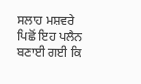ਸਲਾਹ ਮਸ਼ਵਰੇ ਪਿਛੋਂ ਇਹ ਪਲੈਨ ਬਣਾਈ ਗਈ ਕਿ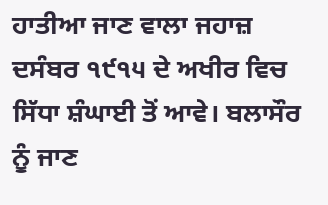ਹਾਤੀਆ ਜਾਣ ਵਾਲਾ ਜਹਾਜ਼ ਦਸੰਬਰ ੧੯੧੫ ਦੇ ਅਖੀਰ ਵਿਚ ਸਿੱਧਾ ਸ਼ੰਘਾਈ ਤੋਂ ਆਵੇ। ਬਲਾਸੌਰ ਨੂੰ ਜਾਣ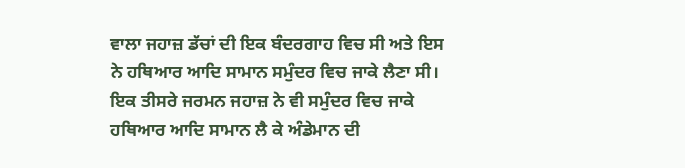ਵਾਲਾ ਜਹਾਜ਼ ਡੱਚਾਂ ਦੀ ਇਕ ਬੰਦਰਗਾਹ ਵਿਚ ਸੀ ਅਤੇ ਇਸ ਨੇ ਹਥਿਆਰ ਆਦਿ ਸਾਮਾਨ ਸਮੁੰਦਰ ਵਿਚ ਜਾਕੇ ਲੈਣਾ ਸੀ। ਇਕ ਤੀਸਰੇ ਜਰਮਨ ਜਹਾਜ਼ ਨੇ ਵੀ ਸਮੁੰਦਰ ਵਿਚ ਜਾਕੇ ਹਥਿਆਰ ਆਦਿ ਸਾਮਾਨ ਲੈ ਕੇ ਅੰਡੇਮਾਨ ਦੀ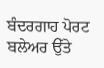ਬੰਦਰਗਾਹ ਪੋਰਟ ਬਲੇਅਰ ਉੱਤੇ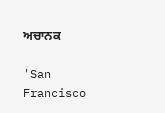ਅਚਾਨਕ

'San Francisco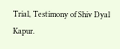Trial, Testimony of Shiv Dyal Kapur.